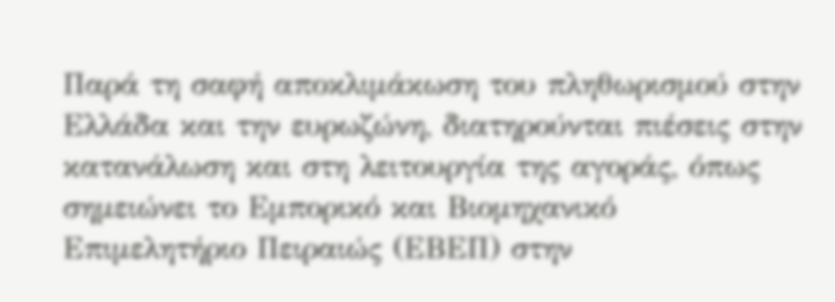Παρά τη σαφή αποκλιμάκωση του πληθωρισμού στην Ελλάδα και την ευρωζώνη, διατηρούνται πιέσεις στην κατανάλωση και στη λειτουργία της αγοράς, όπως σημειώνει το Εμπορικό και Βιομηχανικό Επιμελητήριο Πειραιώς (ΕΒΕΠ) στην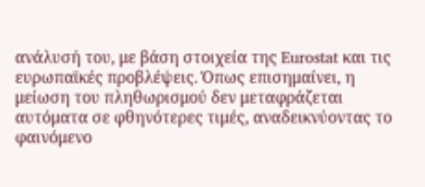ανάλυσή του, με βάση στοιχεία της Eurostat και τις ευρωπαϊκές προβλέψεις. Όπως επισημαίνει, η μείωση του πληθωρισμού δεν μεταφράζεται αυτόματα σε φθηνότερες τιμές, αναδεικνύοντας το φαινόμενο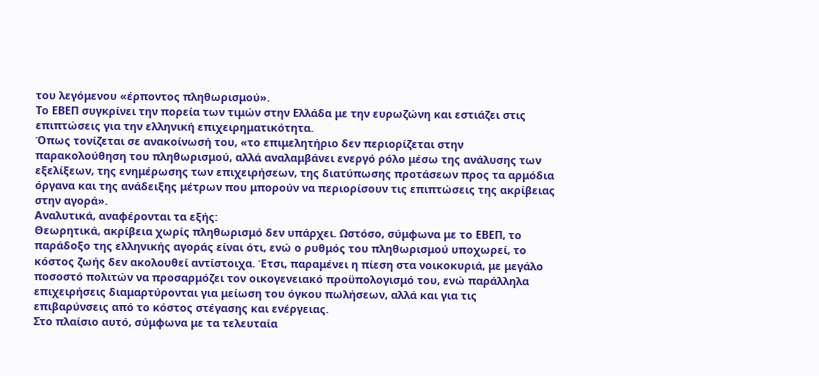του λεγόμενου «έρποντος πληθωρισμού».
Το ΕΒΕΠ συγκρίνει την πορεία των τιμών στην Ελλάδα με την ευρωζώνη και εστιάζει στις επιπτώσεις για την ελληνική επιχειρηματικότητα.
Όπως τονίζεται σε ανακοίνωσή του, «το επιμελητήριο δεν περιορίζεται στην παρακολούθηση του πληθωρισμού, αλλά αναλαμβάνει ενεργό ρόλο μέσω της ανάλυσης των εξελίξεων, της ενημέρωσης των επιχειρήσεων, της διατύπωσης προτάσεων προς τα αρμόδια όργανα και της ανάδειξης μέτρων που μπορούν να περιορίσουν τις επιπτώσεις της ακρίβειας στην αγορά».
Αναλυτικά, αναφέρονται τα εξής:
Θεωρητικά, ακρίβεια χωρίς πληθωρισμό δεν υπάρχει. Ωστόσο, σύμφωνα με το ΕΒΕΠ, το παράδοξο της ελληνικής αγοράς είναι ότι, ενώ ο ρυθμός του πληθωρισμού υποχωρεί, το κόστος ζωής δεν ακολουθεί αντίστοιχα. Έτσι, παραμένει η πίεση στα νοικοκυριά, με μεγάλο ποσοστό πολιτών να προσαρμόζει τον οικογενειακό προϋπολογισμό του, ενώ παράλληλα επιχειρήσεις διαμαρτύρονται για μείωση του όγκου πωλήσεων, αλλά και για τις επιβαρύνσεις από το κόστος στέγασης και ενέργειας.
Στο πλαίσιο αυτό, σύμφωνα με τα τελευταία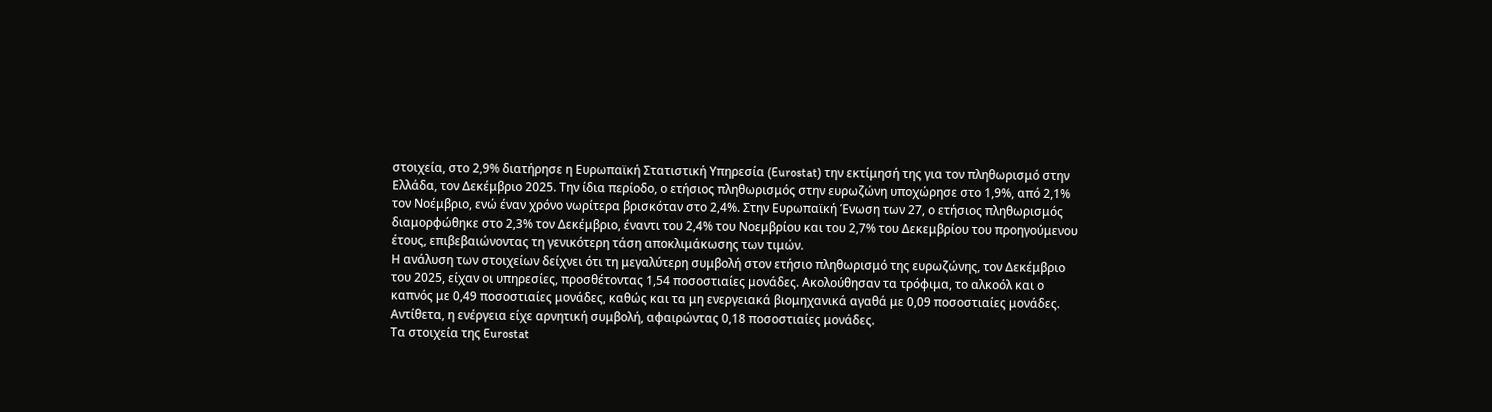στοιχεία, στο 2,9% διατήρησε η Ευρωπαϊκή Στατιστική Υπηρεσία (Eurostat) την εκτίμησή της για τον πληθωρισμό στην Ελλάδα, τον Δεκέμβριο 2025. Την ίδια περίοδο, ο ετήσιος πληθωρισμός στην ευρωζώνη υποχώρησε στο 1,9%, από 2,1% τον Νοέμβριο, ενώ έναν χρόνο νωρίτερα βρισκόταν στο 2,4%. Στην Ευρωπαϊκή Ένωση των 27, ο ετήσιος πληθωρισμός διαμορφώθηκε στο 2,3% τον Δεκέμβριο, έναντι του 2,4% του Νοεμβρίου και του 2,7% του Δεκεμβρίου του προηγούμενου έτους, επιβεβαιώνοντας τη γενικότερη τάση αποκλιμάκωσης των τιμών.
Η ανάλυση των στοιχείων δείχνει ότι τη μεγαλύτερη συμβολή στον ετήσιο πληθωρισμό της ευρωζώνης, τον Δεκέμβριο του 2025, είχαν οι υπηρεσίες, προσθέτοντας 1,54 ποσοστιαίες μονάδες. Ακολούθησαν τα τρόφιμα, το αλκοόλ και ο καπνός με 0,49 ποσοστιαίες μονάδες, καθώς και τα μη ενεργειακά βιομηχανικά αγαθά με 0,09 ποσοστιαίες μονάδες. Αντίθετα, η ενέργεια είχε αρνητική συμβολή, αφαιρώντας 0,18 ποσοστιαίες μονάδες.
Τα στοιχεία της Eurostat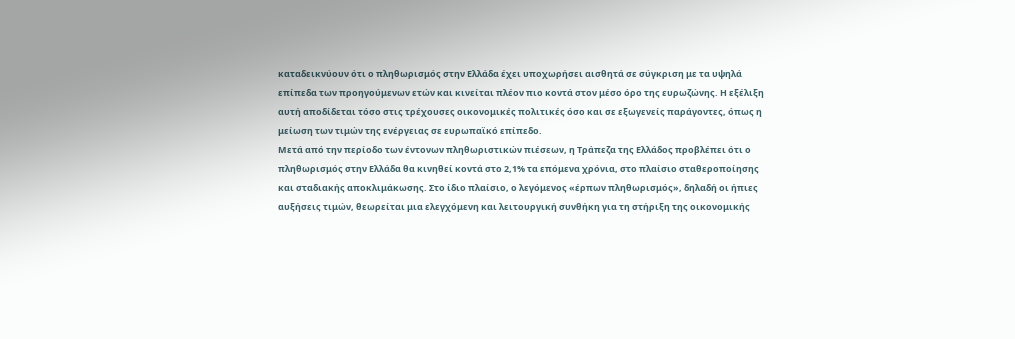καταδεικνύουν ότι ο πληθωρισμός στην Ελλάδα έχει υποχωρήσει αισθητά σε σύγκριση με τα υψηλά επίπεδα των προηγούμενων ετών και κινείται πλέον πιο κοντά στον μέσο όρο της ευρωζώνης. Η εξέλιξη αυτή αποδίδεται τόσο στις τρέχουσες οικονομικές πολιτικές όσο και σε εξωγενείς παράγοντες, όπως η μείωση των τιμών της ενέργειας σε ευρωπαϊκό επίπεδο.
Μετά από την περίοδο των έντονων πληθωριστικών πιέσεων, η Τράπεζα της Ελλάδος προβλέπει ότι ο πληθωρισμός στην Ελλάδα θα κινηθεί κοντά στο 2,1% τα επόμενα χρόνια, στο πλαίσιο σταθεροποίησης και σταδιακής αποκλιμάκωσης. Στο ίδιο πλαίσιο, ο λεγόμενος «έρπων πληθωρισμός», δηλαδή οι ήπιες αυξήσεις τιμών, θεωρείται μια ελεγχόμενη και λειτουργική συνθήκη για τη στήριξη της οικονομικής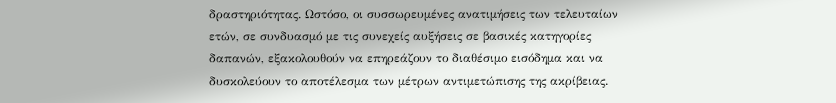δραστηριότητας. Ωστόσο, οι συσσωρευμένες ανατιμήσεις των τελευταίων ετών, σε συνδυασμό με τις συνεχείς αυξήσεις σε βασικές κατηγορίες δαπανών, εξακολουθούν να επηρεάζουν το διαθέσιμο εισόδημα και να δυσκολεύουν το αποτέλεσμα των μέτρων αντιμετώπισης της ακρίβειας.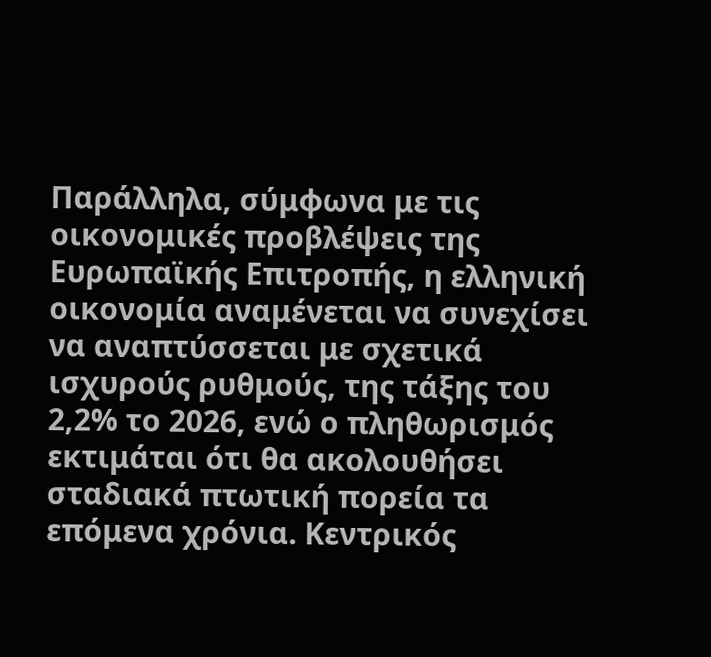Παράλληλα, σύμφωνα με τις οικονομικές προβλέψεις της Ευρωπαϊκής Επιτροπής, η ελληνική οικονομία αναμένεται να συνεχίσει να αναπτύσσεται με σχετικά ισχυρούς ρυθμούς, της τάξης του 2,2% το 2026, ενώ ο πληθωρισμός εκτιμάται ότι θα ακολουθήσει σταδιακά πτωτική πορεία τα επόμενα χρόνια. Κεντρικός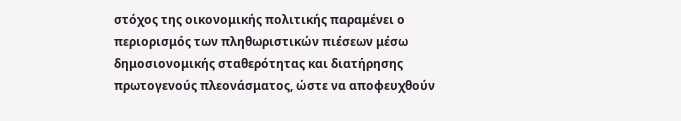στόχος της οικονομικής πολιτικής παραμένει ο περιορισμός των πληθωριστικών πιέσεων μέσω δημοσιονομικής σταθερότητας και διατήρησης πρωτογενούς πλεονάσματος, ώστε να αποφευχθούν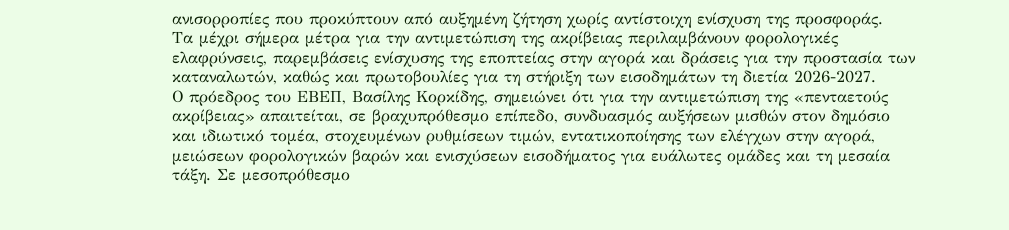ανισορροπίες που προκύπτουν από αυξημένη ζήτηση χωρίς αντίστοιχη ενίσχυση της προσφοράς.
Τα μέχρι σήμερα μέτρα για την αντιμετώπιση της ακρίβειας περιλαμβάνουν φορολογικές ελαφρύνσεις, παρεμβάσεις ενίσχυσης της εποπτείας στην αγορά και δράσεις για την προστασία των καταναλωτών, καθώς και πρωτοβουλίες για τη στήριξη των εισοδημάτων τη διετία 2026-2027.
Ο πρόεδρος του ΕΒΕΠ, Βασίλης Κορκίδης, σημειώνει ότι για την αντιμετώπιση της «πενταετούς ακρίβειας» απαιτείται, σε βραχυπρόθεσμο επίπεδο, συνδυασμός αυξήσεων μισθών στον δημόσιο και ιδιωτικό τομέα, στοχευμένων ρυθμίσεων τιμών, εντατικοποίησης των ελέγχων στην αγορά, μειώσεων φορολογικών βαρών και ενισχύσεων εισοδήματος για ευάλωτες ομάδες και τη μεσαία τάξη. Σε μεσοπρόθεσμο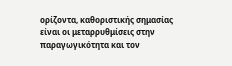ορίζοντα, καθοριστικής σημασίας είναι οι μεταρρυθμίσεις στην παραγωγικότητα και τον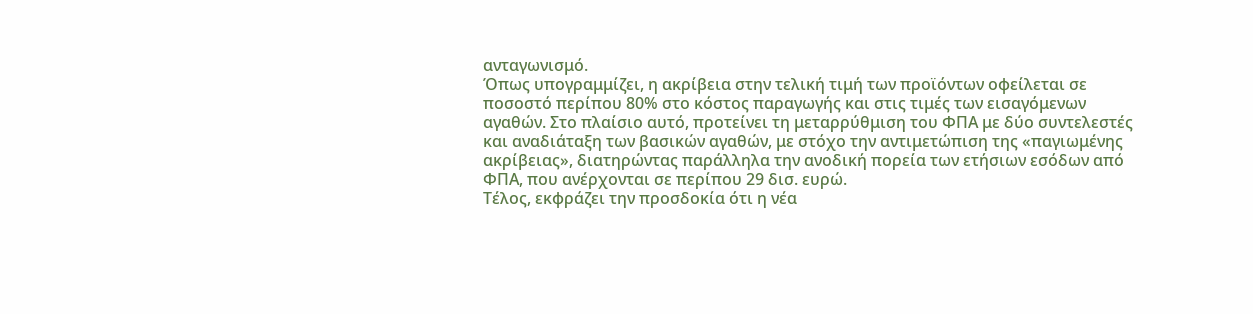ανταγωνισμό.
Όπως υπογραμμίζει, η ακρίβεια στην τελική τιμή των προϊόντων οφείλεται σε ποσοστό περίπου 80% στο κόστος παραγωγής και στις τιμές των εισαγόμενων αγαθών. Στο πλαίσιο αυτό, προτείνει τη μεταρρύθμιση του ΦΠΑ με δύο συντελεστές και αναδιάταξη των βασικών αγαθών, με στόχο την αντιμετώπιση της «παγιωμένης ακρίβειας», διατηρώντας παράλληλα την ανοδική πορεία των ετήσιων εσόδων από ΦΠΑ, που ανέρχονται σε περίπου 29 δισ. ευρώ.
Τέλος, εκφράζει την προσδοκία ότι η νέα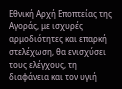Εθνική Αρχή Εποπτείας της Αγοράς, με ισχυρές αρμοδιότητες και επαρκή στελέχωση, θα ενισχύσει τους ελέγχους, τη διαφάνεια και τον υγιή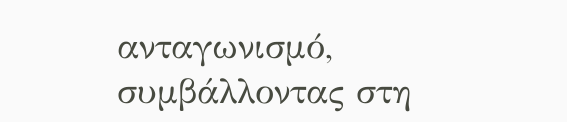ανταγωνισμό, συμβάλλοντας στη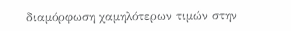διαμόρφωση χαμηλότερων τιμών στην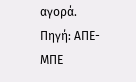αγορά.
Πηγή: ΑΠΕ-ΜΠΕ